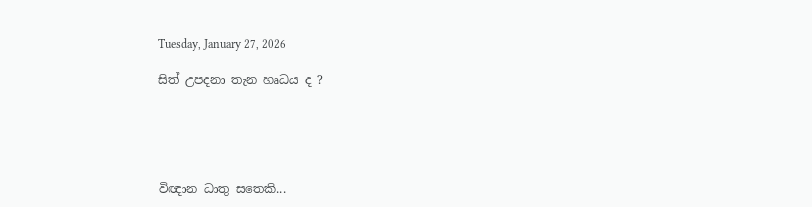Tuesday, January 27, 2026

සිත් උපදනා තැන හෘධය ද ?





විඥාන ධාතු සතෙකි...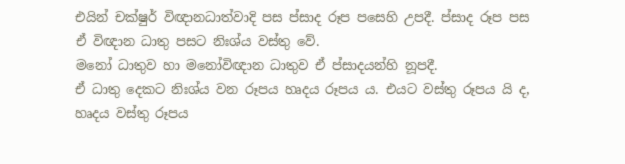එයින් චක්ෂුර් විඥානධාත්වාදි පස ප්සාද රූප පසෙහි උපදී. ප්සාද රූප පස ඒ විඥාන ධාතු පසට නිඃශ්ය වස්තු වේ.
මනෝ ධාතුව හා මනෝවිඥාන ධාතුව ඒ ප්සාදයන්හි නූපදී.
ඒ ධාතු දෙකට නිඃශ්ය වන රූපය හෘදය රූපය ය. එයට වස්තු රූපය යි ද, හෘදය වස්තු රූපය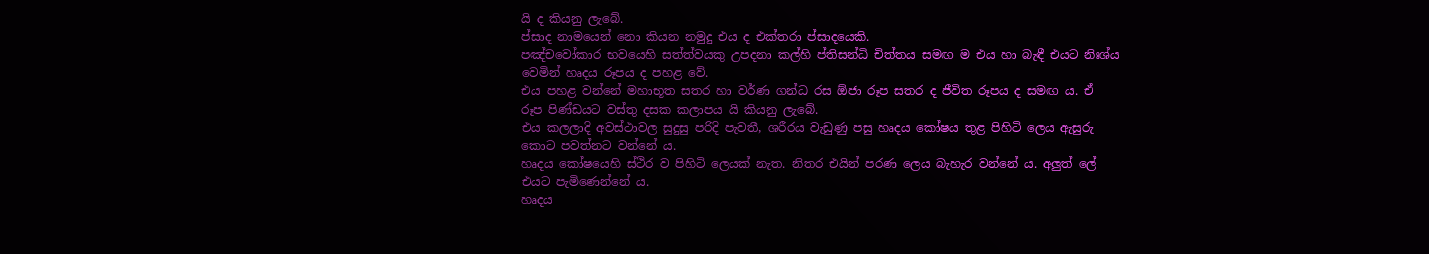යි ද කියනු ලැබේ.
ප්සාද නාමයෙන් නො කියන නමුදු එය ද එක්තරා ප්සාදයෙකි.
පඤ්චවෝකාර භවයෙහි සත්ත්වයකු උපදනා කල්හි ප්තිසන්ධි චිත්තය සමඟ ම එය හා බැඳී එයට නිඃශ්ය වෙමින් හෘදය රූපය ද පහළ වේ.
එය පහළ වන්නේ මහාභූත සතර හා වර්ණ ගන්ධ රස ඕජා රූප සතර ද ජීවිත රූපය ද සමඟ ය. ඒ රූප පිණ්ඩයට වස්තු දසක කලාපය යි කියනු ලැබේ.
එය කලලාදි අවස්ථාවල සුදුසු පරිදි පැවතී, ශරීරය වැඩුණු පසු හෘදය කෝෂය තුළ පිහිටි ලෙය ඇසුරු කොට පවත්නට වන්නේ ය.
හෘදය කෝෂයෙහි ස්ථිර ව පිහිටි ලෙයක් නැත. නිතර එයින් පරණ ලෙය බැහැර වන්නේ ය. අලුත් ලේ එයට පැමිණෙන්නේ ය.
හෘදය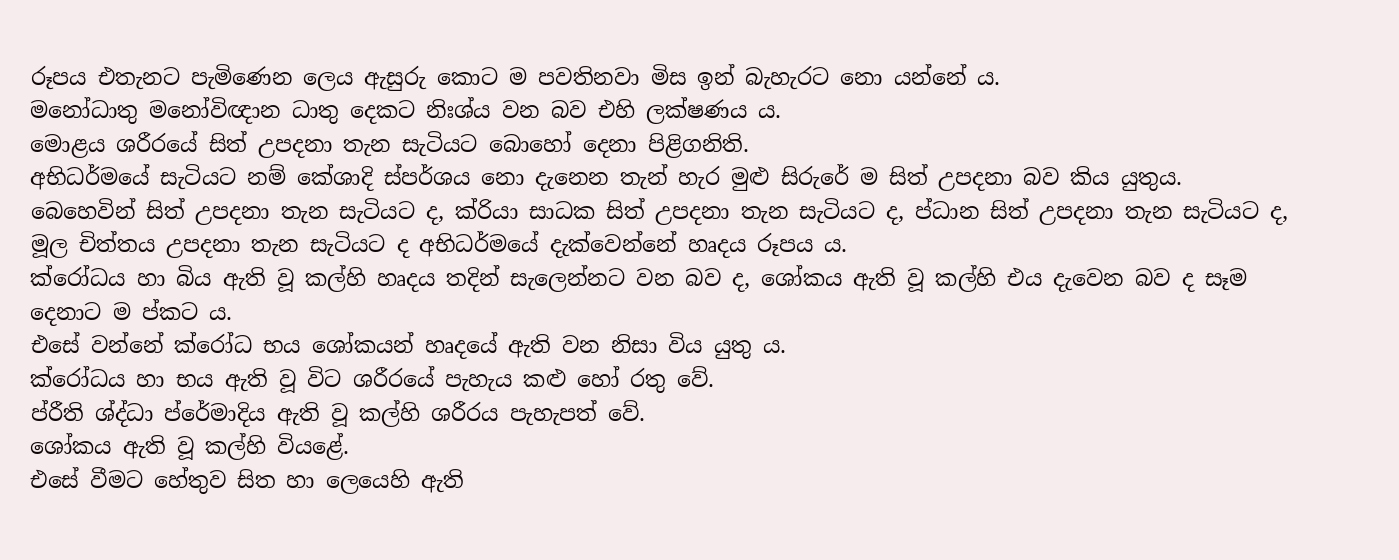රූපය එතැනට පැමිණෙන ලෙය ඇසුරු කොට ම පවතිනවා මිස ඉන් බැහැරට නො යන්නේ ය.
මනෝධාතු මනෝවිඥාන ධාතු දෙකට නිඃශ්ය වන බව එහි ලක්ෂණය ය.
මොළය ශරීරයේ සිත් උපදනා තැන සැටියට බොහෝ දෙනා පිළිගනිති.
අභිධර්මයේ සැටියට නම් කේශාදි ස්පර්ශය නො දැනෙන තැන් හැර මුළු සිරුරේ ම සිත් උපදනා බව කිය යුතුය.
බෙහෙවින් සිත් උපදනා තැන සැටියට ද, ක්රියා සාධක සිත් උපදනා තැන සැටියට ද, ප්ධාන සිත් උපදනා තැන සැටියට ද, මූල චිත්තය උපදනා තැන සැටියට ද අභිධර්මයේ දැක්වෙන්නේ හෘදය රූපය ය.
ක්රෝධය හා බිය ඇති වූ කල්හි හෘදය තදින් සැලෙන්නට වන බව ද, ශෝකය ඇති වූ කල්හි එය දැවෙන බව ද සෑම දෙනාට ම ප්කට ය.
එසේ වන්නේ ක්රෝධ භය ශෝකයන් හෘදයේ ඇති වන නිසා විය යුතු ය.
ක්රෝධය හා භය ඇති වූ විට ශරීරයේ පැහැය කළු හෝ රතු වේ.
ප්රීති ශ්ද්ධා ප්රේමාදිය ඇති වූ කල්හි ශරීරය පැහැපත් වේ.
ශෝකය ඇති වූ කල්හි වියළේ.
එසේ වීමට හේතුව සිත හා ලෙයෙහි ඇති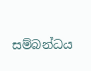සම්බන්ධය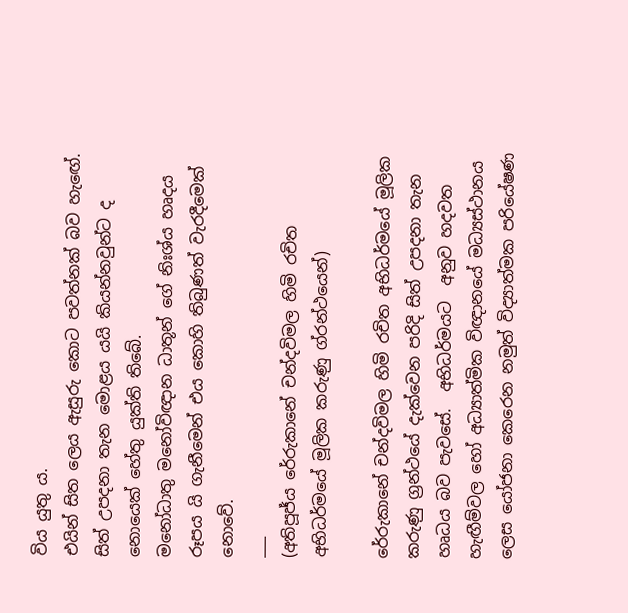විය යුතු ය.
එයින් සිත ලෙය ඇසුරු කොට පවත්නක් බව හැඟේ.
සිත් උපදනා තැන මොළය යයි කියන්නවුන්ට ද නොයෙක් හේතු යුක්ති තිබේ.
මනෝධාතු මනෝවිඥාන ධාතූන් ගේ නිඃශ්ය හෘදය රූපය යි ගැනීමෙන් එය කොහි තිබුණත් වැරදීමෙක් නොවේ.
___
(අතිපූජ්ය රේරුකානේ චන්දවිමල හිමි රචිත අභිධර්මයේ මූලික කරුණු ග්රන්ථයෙන්)

රේරුකානේ චන්දවිමල හිමි රචිත අභිධර්මයේ මූලික කරුණු ග්‍රන්ථයේ දැක්වෙන පරිදි සිත් උපදනා තැන හෘධය බව පැවසේ.  අභිධර්මයට  අනුව හදවත හැඟීම්වල හෝ අධ්‍යාත්මික විඥානයේ මධ්‍යස්ථානය ලෙස යෝජනා කෙරෙන නමුත් විද්‍යාත්මක පරියේෂණ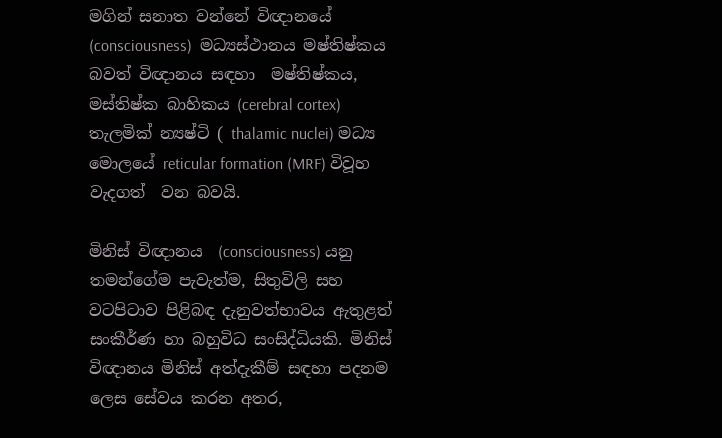මගින් සනාත වන්නේ විඥානයේ  (consciousness)  මධ්‍යස්ථානය මෂ්තිෂ්කය බවත් විඥානය සඳහා  මෂ්තිෂ්කය,  මස්තිෂ්ක බාහිකය (cerebral cortex) තැලමික් න්‍යෂ්ටි ( thalamic nuclei) මධ්‍ය මොලයේ reticular formation (MRF) විවූහ  වැදගත්  වන බවයි.

මිනිස් විඥානය  (consciousness) යනු තමන්ගේම පැවැත්ම, සිතුවිලි සහ වටපිටාව පිළිබඳ දැනුවත්භාවය ඇතුළත් සංකීර්ණ හා බහුවිධ සංසිද්ධියකි. මිනිස් විඥානය මිනිස් අත්දැකීම් සඳහා පදනම ලෙස සේවය කරන අතර,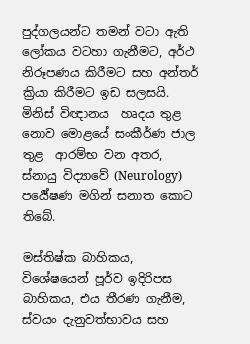පුද්ගලයන්ට තමන් වටා ඇති ලෝකය වටහා ගැනීමට, අර්ථ නිරූපණය කිරීමට සහ අන්තර් ක්‍රියා කිරීමට ඉඩ සලසයි. මිනිස් විඥානය  හෘදය තුළ නොව මොළයේ සංකීර්ණ ජාල තුළ  ආරම්භ වන අතර, ස්නායු විද්‍යාවේ (Neurology)   පර්‍යේෂණ මගින් සනාත කොට තිබේ.

මස්තිෂ්ක බාහිකය, විශේෂයෙන් පූර්ව ඉදිරිපස බාහිකය, එය තීරණ ගැනීම, ස්වයං දැනුවත්භාවය සහ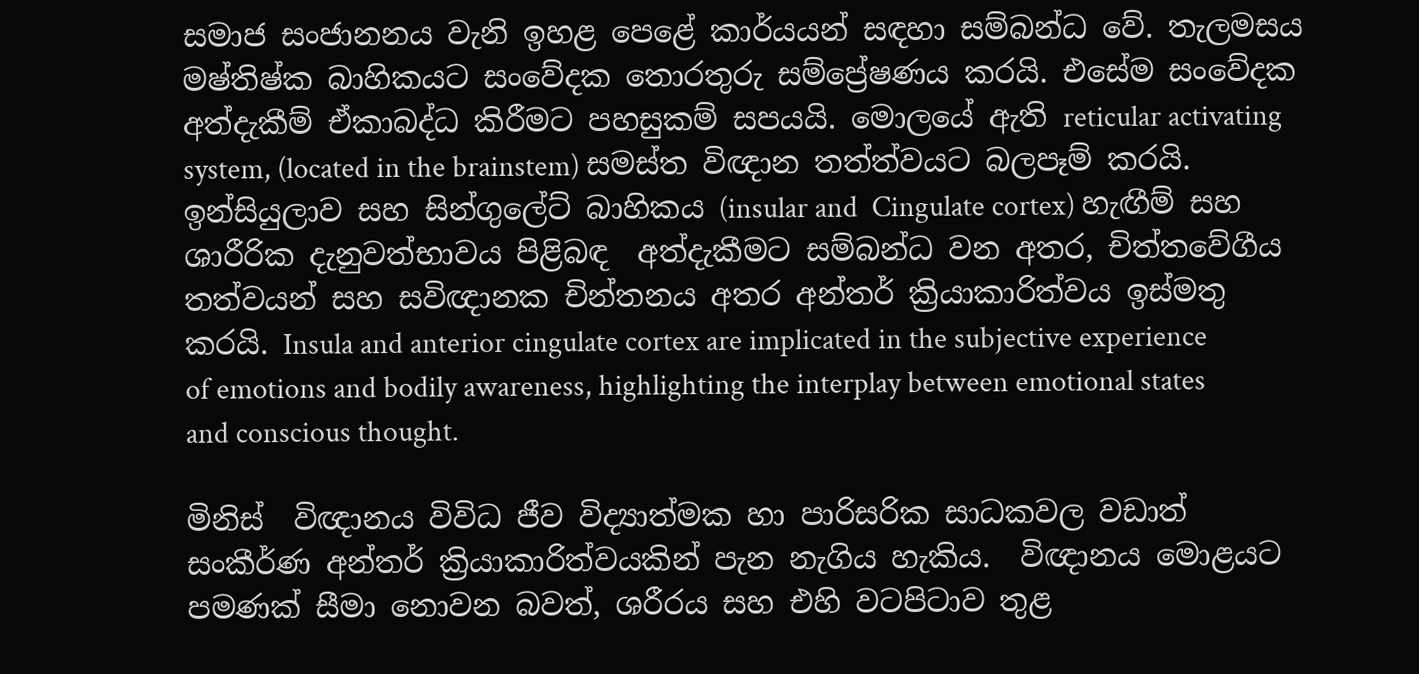සමාජ සංජානනය වැනි ඉහළ පෙළේ කාර්යයන් සඳහා සම්බන්ධ වේ. තැලමසය මෂ්තිෂ්ක බාහිකයට සංවේදක තොරතුරු සම්ප්‍රේෂණය කරයි. එසේම සංවේදක අත්දැකීම් ඒකාබද්ධ කිරීමට පහසුකම් සපයයි. මොලයේ ඇති reticular activating system, (located in the brainstem) සමස්ත විඥාන තත්ත්වයට බලපෑම් කරයි.  ඉන්සියුලාව සහ සින්ගුලේට් බාහිකය (insular and  Cingulate cortex) හැඟීම් සහ ශාරීරික දැනුවත්භාවය පිළිබඳ  අත්දැකීමට සම්බන්ධ වන අතර, චිත්තවේගීය තත්වයන් සහ සවිඥානක චින්තනය අතර අන්තර් ක්‍රියාකාරිත්වය ඉස්මතු කරයි. Insula and anterior cingulate cortex are implicated in the subjective experience of emotions and bodily awareness, highlighting the interplay between emotional states and conscious thought.

මිනිස්  විඥානය විවිධ ජීව විද්‍යාත්මක හා පාරිසරික සාධකවල වඩාත් සංකීර්ණ අන්තර් ක්‍රියාකාරිත්වයකින් පැන නැගිය හැකිය.  විඥානය මොළයට පමණක් සීමා නොවන බවත්, ශරීරය සහ එහි වටපිටාව තුළ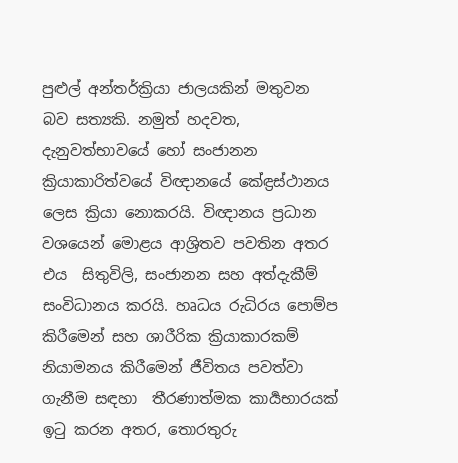පුළුල් අන්තර්ක්‍රියා ජාලයකින් මතුවන බව සත්‍යකි. නමුත් හදවත, දැනුවත්භාවයේ හෝ සංජානන ක්‍රියාකාරිත්වයේ විඥානයේ කේඳ්‍රස්ථානය ලෙස ක්‍රියා නොකරයි. විඥානය ප්‍රධාන වශයෙන් මොළය ආශ්‍රිතව පවතින අතර  එය  සිතුවිලි, සංජානන සහ අත්දැකීම් සංවිධානය කරයි. හෘධය රුධිරය පොම්ප කිරීමෙන් සහ ශාරීරික ක්‍රියාකාරකම් නියාමනය කිරීමෙන් ජීවිතය පවත්වා ගැනීම සඳහා  තීරණාත්මක කාර්‍යභාරයක් ඉටු කරන අතර, තොරතුරු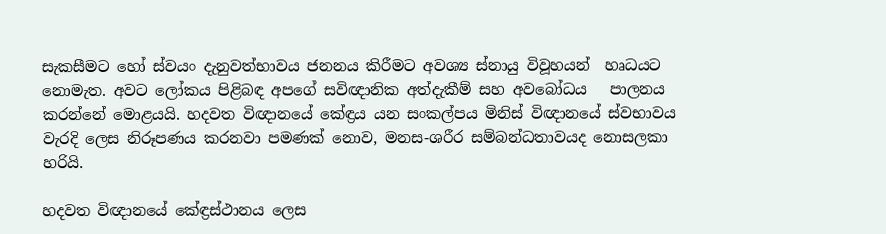සැකසීමට හෝ ස්වයං දැනුවත්භාවය ජනනය කිරීමට අවශ්‍ය ස්නායු විවූහයන්  හෘධයට නොමැත. අවට ලෝකය පිළිබඳ අපගේ සවිඥානික අත්දැකීම් සහ අවබෝධය   පාලනය කරන්නේ මොළයයි. හදවත විඥානයේ කේඳ්‍රය යන සංකල්පය මිනිස් විඥානයේ ස්වභාවය වැරදි ලෙස නිරූපණය කරනවා පමණක් නොව, මනස-ශරීර සම්බන්ධතාවයද නොසලකා හරියි.

හදවත විඥානයේ කේඳ්‍රස්ථානය ලෙස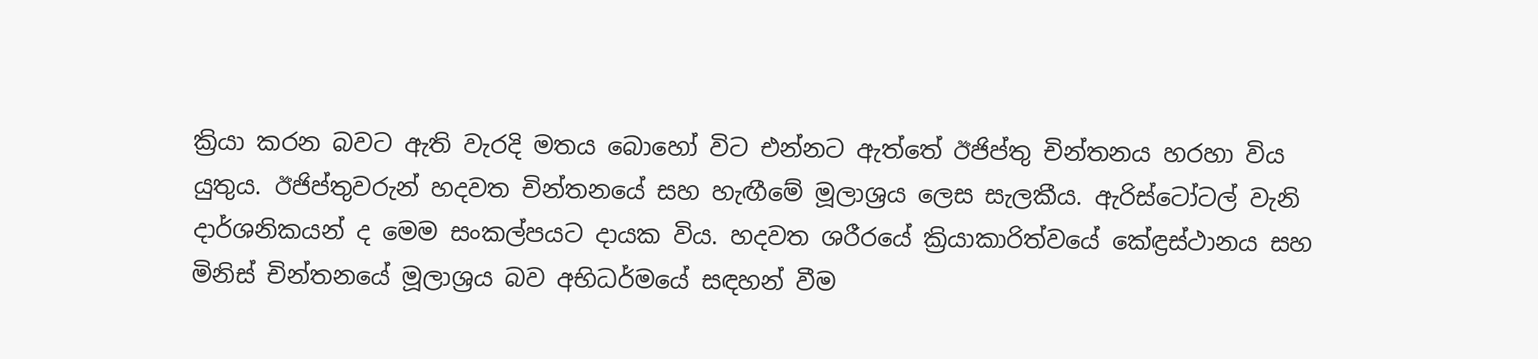ක්‍රියා කරන බවට ඇති වැරදි මතය බොහෝ විට එන්නට ඇත්තේ ඊජිප්තු චින්තනය හරහා විය යුතුය. ඊජිප්තුවරුන් හදවත චින්තනයේ සහ හැඟීමේ මූලාශ්‍රය ලෙස සැලකීය. ඇරිස්ටෝටල් වැනි දාර්ශනිකයන් ද මෙම සංකල්පයට දායක විය. හදවත ශරීරයේ ක්‍රියාකාරිත්වයේ කේඳ්‍රස්ථානය සහ මිනිස් චින්තනයේ මූලාශ්‍රය බව අභිධර්මයේ සඳහන් වීම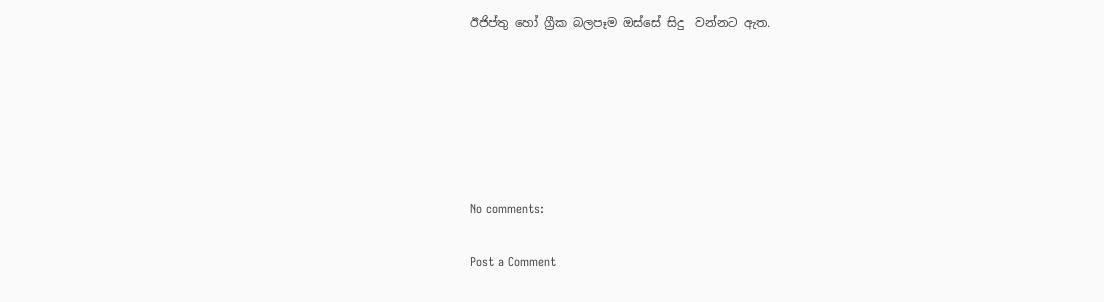ඊජිප්තු හෝ ග්‍රීක බලපෑම ඔස්සේ සිදු  වන්නට ඇත.






No comments:

Post a Comment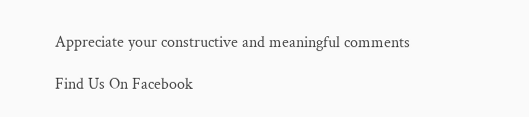Appreciate your constructive and meaningful comments

Find Us On Facebook